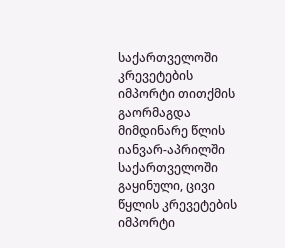საქართველოში კრევეტების იმპორტი თითქმის გაორმაგდა
მიმდინარე წლის იანვარ-აპრილში საქართველოში გაყინული, ცივი წყლის კრევეტების იმპორტი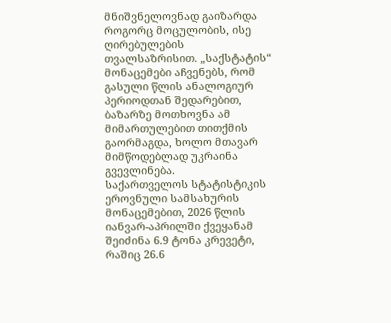მნიშვნელოვნად გაიზარდა როგორც მოცულობის, ისე ღირებულების თვალსაზრისით. „საქსტატის“ მონაცემები აჩვენებს, რომ გასული წლის ანალოგიურ პერიოდთან შედარებით, ბაზარზე მოთხოვნა ამ მიმართულებით თითქმის გაორმაგდა, ხოლო მთავარ მიმწოდებლად უკრაინა გვევლინება.
საქართველოს სტატისტიკის ეროვნული სამსახურის მონაცემებით, 2026 წლის იანვარ-აპრილში ქვეყანამ შეიძინა 6.9 ტონა კრევეტი, რაშიც 26.6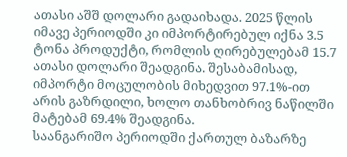ათასი აშშ დოლარი გადაიხადა. 2025 წლის იმავე პერიოდში კი იმპორტირებულ იქნა 3.5 ტონა პროდუქტი, რომლის ღირებულებამ 15.7 ათასი დოლარი შეადგინა. შესაბამისად, იმპორტი მოცულობის მიხედვით 97.1%-ით არის გაზრდილი, ხოლო თანხობრივ ნაწილში მატებამ 69.4% შეადგინა.
საანგარიშო პერიოდში ქართულ ბაზარზე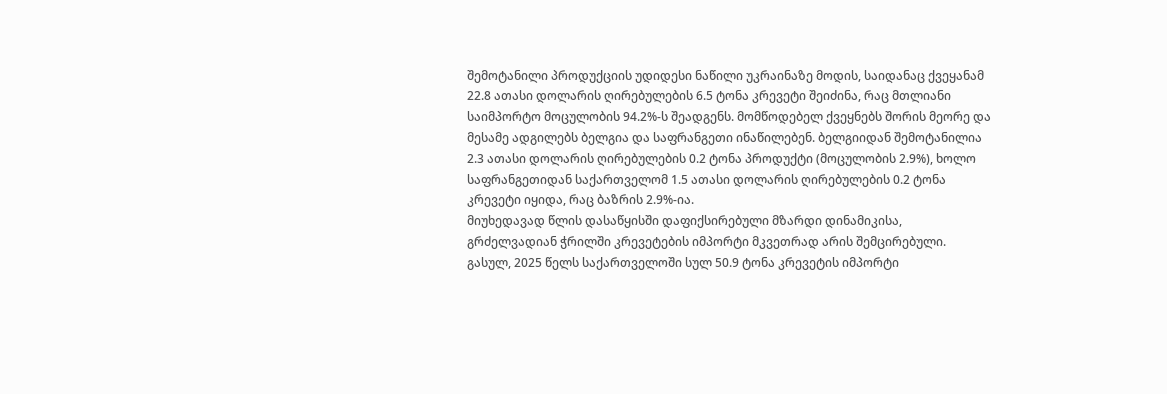შემოტანილი პროდუქციის უდიდესი ნაწილი უკრაინაზე მოდის, საიდანაც ქვეყანამ 22.8 ათასი დოლარის ღირებულების 6.5 ტონა კრევეტი შეიძინა, რაც მთლიანი საიმპორტო მოცულობის 94.2%-ს შეადგენს. მომწოდებელ ქვეყნებს შორის მეორე და მესამე ადგილებს ბელგია და საფრანგეთი ინაწილებენ. ბელგიიდან შემოტანილია 2.3 ათასი დოლარის ღირებულების 0.2 ტონა პროდუქტი (მოცულობის 2.9%), ხოლო საფრანგეთიდან საქართველომ 1.5 ათასი დოლარის ღირებულების 0.2 ტონა კრევეტი იყიდა, რაც ბაზრის 2.9%-ია.
მიუხედავად წლის დასაწყისში დაფიქსირებული მზარდი დინამიკისა, გრძელვადიან ჭრილში კრევეტების იმპორტი მკვეთრად არის შემცირებული. გასულ, 2025 წელს საქართველოში სულ 50.9 ტონა კრევეტის იმპორტი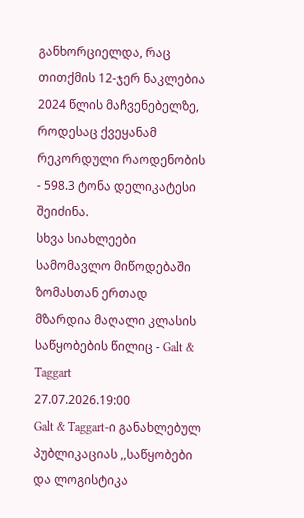განხორციელდა, რაც თითქმის 12-ჯერ ნაკლებია 2024 წლის მაჩვენებელზე, როდესაც ქვეყანამ რეკორდული რაოდენობის - 598.3 ტონა დელიკატესი შეიძინა.
სხვა სიახლეები
სამომავლო მიწოდებაში ზომასთან ერთად მზარდია მაღალი კლასის საწყობების წილიც - Galt & Taggart
27.07.2026.19:00
Galt & Taggart-ი განახლებულ პუბლიკაციას ,,საწყობები და ლოგისტიკა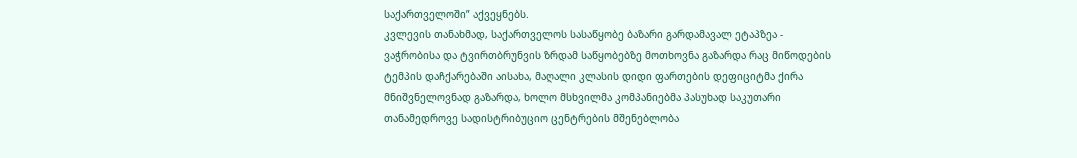საქართველოში” აქვეყნებს.
კვლევის თანახმად, საქართველოს სასაწყობე ბაზარი გარდამავალ ეტაპზეა - ვაჭრობისა და ტვირთბრუნვის ზრდამ საწყობებზე მოთხოვნა გაზარდა რაც მიწოდების ტემპის დაჩქარებაში აისახა, მაღალი კლასის დიდი ფართების დეფიციტმა ქირა მნიშვნელოვნად გაზარდა, ხოლო მსხვილმა კომპანიებმა პასუხად საკუთარი თანამედროვე სადისტრიბუციო ცენტრების მშენებლობა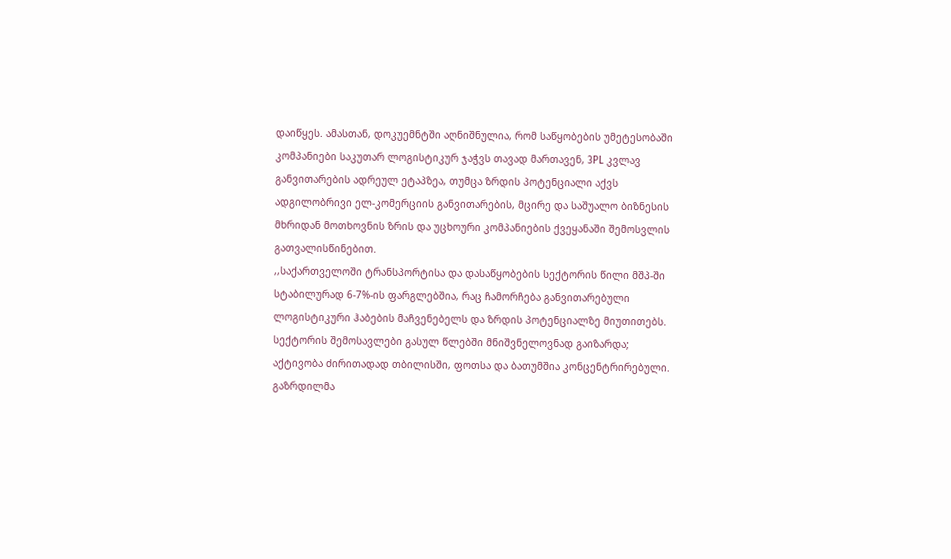დაიწყეს. ამასთან, დოკუემნტში აღნიშნულია, რომ საწყობების უმეტესობაში კომპანიები საკუთარ ლოგისტიკურ ჯაჭვს თავად მართავენ, 3PL კვლავ განვითარების ადრეულ ეტაპზეა, თუმცა ზრდის პოტენციალი აქვს ადგილობრივი ელ-კომერციის განვითარების, მცირე და საშუალო ბიზნესის მხრიდან მოთხოვნის ზრის და უცხოური კომპანიების ქვეყანაში შემოსვლის გათვალისწინებით.
,,საქართველოში ტრანსპორტისა და დასაწყობების სექტორის წილი მშპ-ში
სტაბილურად 6-7%-ის ფარგლებშია, რაც ჩამორჩება განვითარებული
ლოგისტიკური ჰაბების მაჩვენებელს და ზრდის პოტენციალზე მიუთითებს. სექტორის შემოსავლები გასულ წლებში მნიშვნელოვნად გაიზარდა;
აქტივობა ძირითადად თბილისში, ფოთსა და ბათუმშია კონცენტრირებული. გაზრდილმა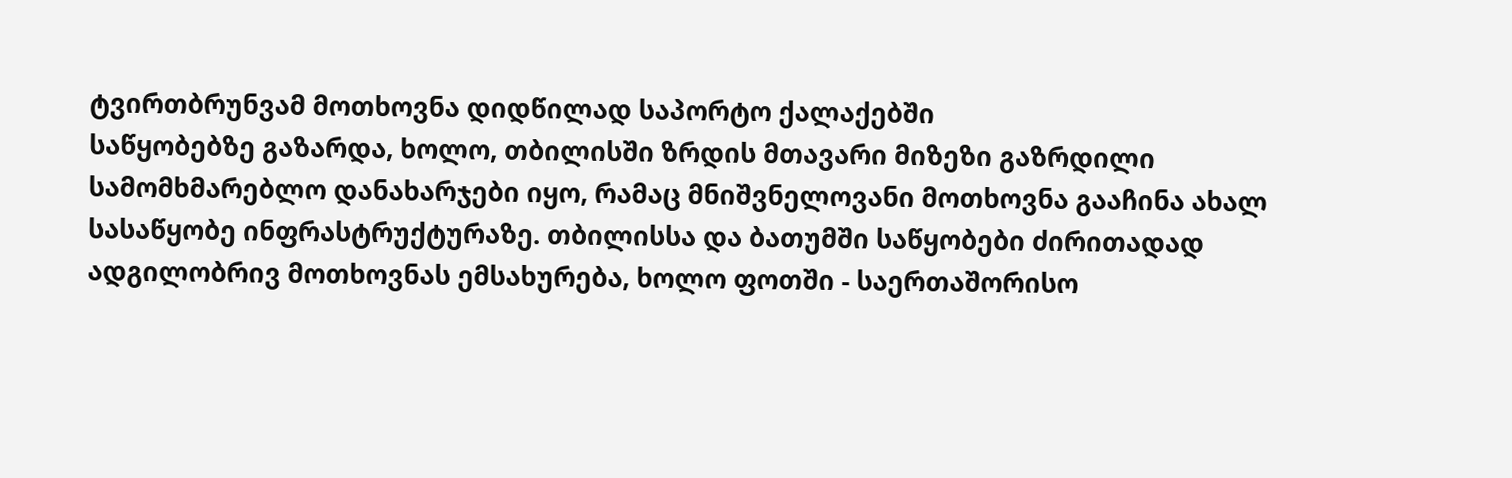ტვირთბრუნვამ მოთხოვნა დიდწილად საპორტო ქალაქებში
საწყობებზე გაზარდა, ხოლო, თბილისში ზრდის მთავარი მიზეზი გაზრდილი სამომხმარებლო დანახარჯები იყო, რამაც მნიშვნელოვანი მოთხოვნა გააჩინა ახალ სასაწყობე ინფრასტრუქტურაზე. თბილისსა და ბათუმში საწყობები ძირითადად ადგილობრივ მოთხოვნას ემსახურება, ხოლო ფოთში - საერთაშორისო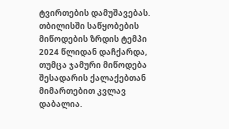ტვირთების დამუშავებას. თბილისში საწყობების მიწოდების ზრდის ტემპი 2024 წლიდან დაჩქარდა, თუმცა ჯამური მიწოდება შესადარის ქალაქებთან მიმართებით კვლავ დაბალია.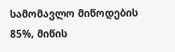სამომავლო მიწოდების 85%, მიწის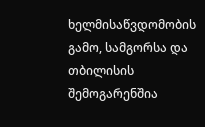ხელმისაწვდომობის გამო, სამგორსა და თბილისის შემოგარენშია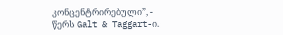კონცენტრირებული”, - წერს Galt & Taggart-ი.